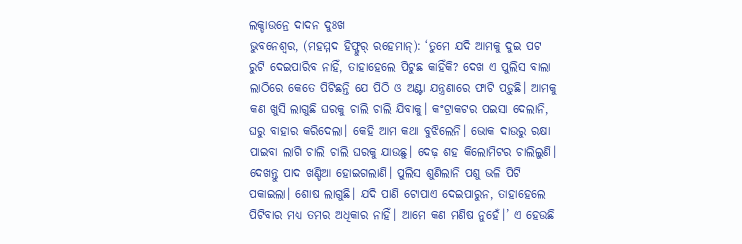ଲକ୍ଡାଉନ୍ରେ ଦାଦନ ଦୁଃଖ
ଭୁବନେଶ୍ବର, (ମହମ୍ମଦ ହିଫ୍ଜୁର୍ ରହେମାନ୍): ‘ତୁମେ ଯଦି ଆମକୁ ଦୁଇ ପଟ ରୁଟି ଦେଇପାରିବ ନାହିଁ, ତାହାହେଲେ ପିଟୁଛ କାହିଁକି? ଦେଖ ଏ ପୁଲିସ ବାଲା ଲାଠିରେ କେତେ ପିଟିଛନ୍ତି ଯେ ପିଠି ଓ ଅଣ୍ଟା ଯନ୍ତ୍ରଣାରେ ଫାଟି ପଡ଼ୁଛି। ଆମକୁ କଣ ଖୁସି ଲାଗୁଛି ଘରକୁ ଚାଲି ଚାଲି ଯିବାକୁ। କଂଟ୍ରାକଟର ପଇସା ଦେଲାନି, ଘରୁ ବାହାର କରିଦେଲା। କେହି ଆମ କଥା ବୁଝିଲେନି। ଭୋକ ଦାଉରୁ ରକ୍ଷା ପାଇବା ଲାଗି ଚାଲି ଚାଲି ଘରକୁ ଯାଉଛୁ। ଦେଢ଼ ଶହ କିଲୋମିଟର ଚାଲିଲୁଣି। ଦେଖନ୍ତୁ ପାଦ ଖଣ୍ଡିଆ ହୋଇଗଲାଣି। ପୁଲିସ ଶୁଣିଲାନି ପଶୁ ଭଳି ପିଟି ପକାଇଲା। ଶୋଷ ଲାଗୁଛି। ଯଦି ପାଣି ଟୋପାଏ ଦେଇପାରୁନ, ତାହାହେଲେ ପିଟିବାର ମଧ୍ୟ ତମର ଅଧିକାର ନାହିଁ। ଆମେ କଣ ମଣିଷ ନୁହେଁ।’ ଏ ହେଉଛି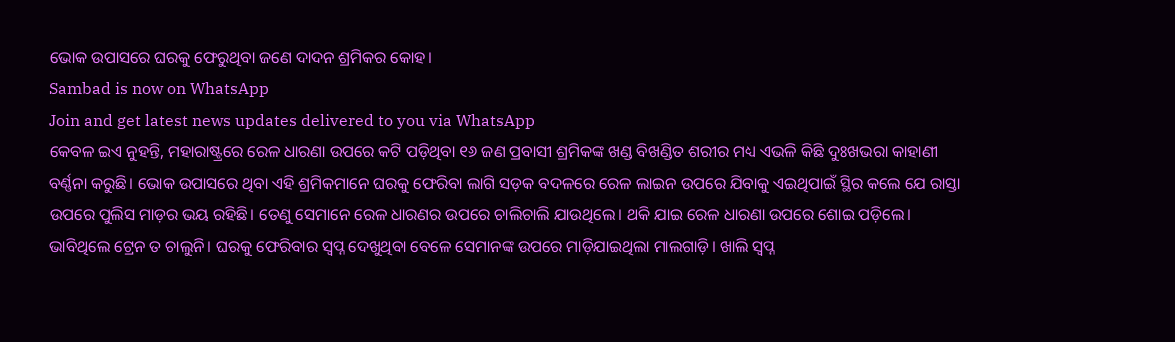ଭୋକ ଉପାସରେ ଘରକୁ ଫେରୁଥିବା ଜଣେ ଦାଦନ ଶ୍ରମିକର କୋହ।
Sambad is now on WhatsApp
Join and get latest news updates delivered to you via WhatsApp
କେବଳ ଇଏ ନୁହନ୍ତି, ମହାରାଷ୍ଟ୍ରରେ ରେଳ ଧାରଣା ଉପରେ କଟି ପଡ଼ିଥିବା ୧୬ ଜଣ ପ୍ରବାସୀ ଶ୍ରମିକଙ୍କ ଖଣ୍ଡ ବିଖଣ୍ଡିତ ଶରୀର ମଧ୍ୟ ଏଭଳି କିଛି ଦୁଃଖଭରା କାହାଣୀ ବର୍ଣ୍ଣନା କରୁଛି। ଭୋକ ଉପାସରେ ଥିବା ଏହି ଶ୍ରମିକମାନେ ଘରକୁ ଫେରିବା ଲାଗି ସଡ଼କ ବଦଳରେ ରେଳ ଲାଇନ ଉପରେ ଯିବାକୁ ଏଇଥିପାଇଁ ସ୍ଥିର କଲେ ଯେ ରାସ୍ତା ଉପରେ ପୁଲିସ ମାଡ଼ର ଭୟ ରହିଛି। ତେଣୁ ସେମାନେ ରେଳ ଧାରଣର ଉପରେ ଚାଲିଚାଲି ଯାଉଥିଲେ। ଥକି ଯାଇ ରେଳ ଧାରଣା ଉପରେ ଶୋଇ ପଡ଼ିଲେ। ଭାବିଥିଲେ ଟ୍ରେନ ତ ଚାଲୁନି। ଘରକୁ ଫେରିବାର ସ୍ବପ୍ନ ଦେଖୁଥିବା ବେଳେ ସେମାନଙ୍କ ଉପରେ ମାଡ଼ିଯାଇଥିଲା ମାଲଗାଡ଼ି। ଖାଲି ସ୍ବପ୍ନ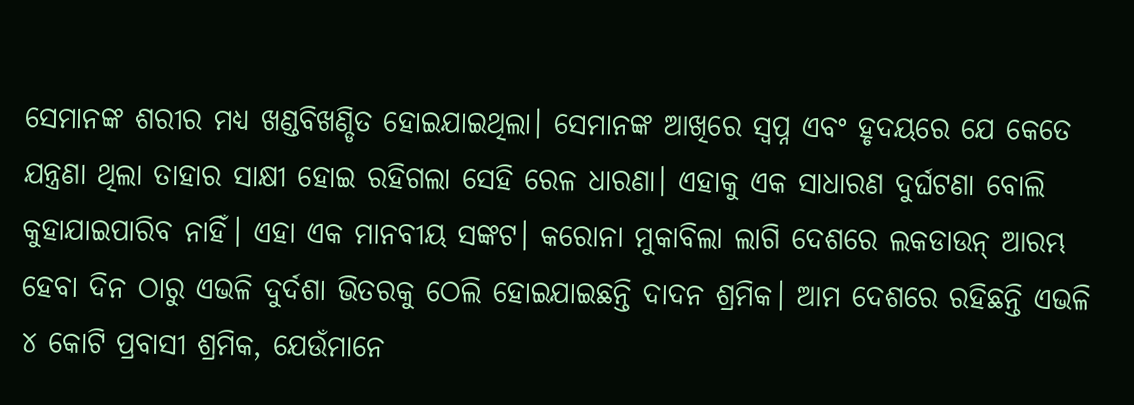ସେମାନଙ୍କ ଶରୀର ମଧ୍ୟ ଖଣ୍ଡବିଖଣ୍ଡିତ ହୋଇଯାଇଥିଲା। ସେମାନଙ୍କ ଆଖିରେ ସ୍ବପ୍ନ ଏବଂ ହୃଦୟରେ ଯେ କେତେ ଯନ୍ତ୍ରଣା ଥିଲା ତାହାର ସାକ୍ଷୀ ହୋଇ ରହିଗଲା ସେହି ରେଳ ଧାରଣା। ଏହାକୁ ଏକ ସାଧାରଣ ଦୁର୍ଘଟଣା ବୋଲି କୁହାଯାଇପାରିବ ନାହିଁ। ଏହା ଏକ ମାନବୀୟ ସଙ୍କଟ। କରୋନା ମୁକାବିଲା ଲାଗି ଦେଶରେ ଲକଡାଉନ୍ ଆରମ୍ଭ ହେବା ଦିନ ଠାରୁ ଏଭଳି ଦୁର୍ଦଶା ଭିତରକୁ ଠେଲି ହୋଇଯାଇଛନ୍ତି ଦାଦନ ଶ୍ରମିକ। ଆମ ଦେଶରେ ରହିଛନ୍ତି ଏଭଳି ୪ କୋଟି ପ୍ରବାସୀ ଶ୍ରମିକ, ଯେଉଁମାନେ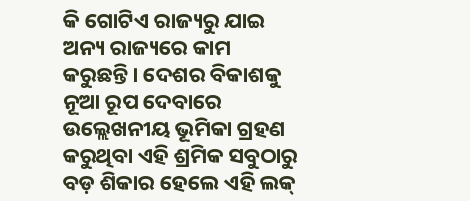କି ଗୋଟିଏ ରାଜ୍ୟରୁ ଯାଇ ଅନ୍ୟ ରାଜ୍ୟରେ କାମ କରୁଛନ୍ତି। ଦେଶର ବିକାଶକୁ ନୂଆ ରୂପ ଦେବାରେ ଉଲ୍ଲେଖନୀୟ ଭୂମିକା ଗ୍ରହଣ କରୁଥିବା ଏହି ଶ୍ରମିକ ସବୁଠାରୁ ବଡ଼ ଶିକାର ହେଲେ ଏହି ଲକ୍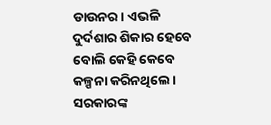ଡାଉନର। ଏଭଳି ଦୁର୍ଦଶାର ଶିକାର ହେବେ ବୋଲି କେହି କେବେ କଳ୍ପନା କରିନଥିଲେ। ସରକାରଙ୍କ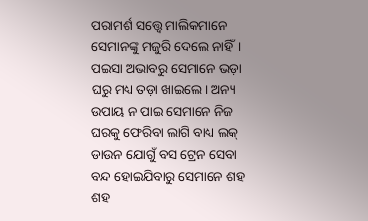ପରାମର୍ଶ ସତ୍ତ୍ବେ ମାଲିକମାନେ ସେମାନଙ୍କୁ ମଜୁରି ଦେଲେ ନାହିଁ। ପଇସା ଅଭାବରୁ ସେମାନେ ଭଡ଼ା ଘରୁ ମଧ୍ୟ ତଡ଼ା ଖାଇଲେ। ଅନ୍ୟ ଉପାୟ ନ ପାଇ ସେମାନେ ନିଜ ଘରକୁ ଫେରିବା ଲାଗି ବାଧ୍ୟ ଲକ୍ ଡାଉନ ଯୋଗୁଁ ବସ ଟ୍ରେନ ସେବା ବନ୍ଦ ହୋଇଯିବାରୁ ସେମାନେ ଶହ ଶହ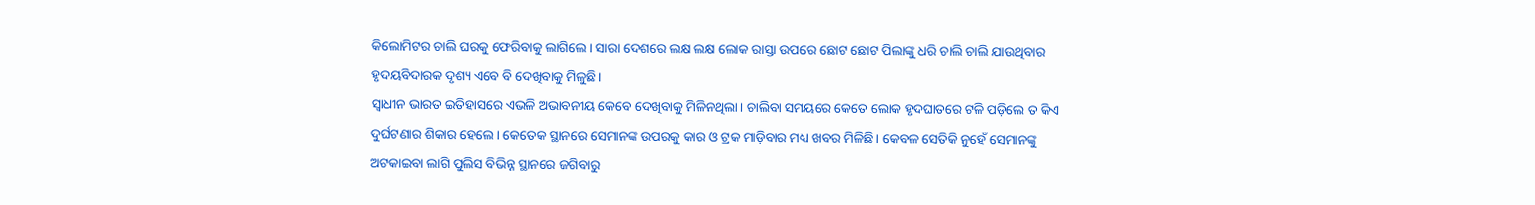କିଲୋମିଟର ଚାଲି ଘରକୁ ଫେରିବାକୁ ଲାଗିଲେ। ସାରା ଦେଶରେ ଲକ୍ଷ ଲକ୍ଷ ଲୋକ ରାସ୍ତା ଉପରେ ଛୋଟ ଛୋଟ ପିଲାଙ୍କୁ ଧରି ଚାଲି ଚାଲି ଯାଉଥିବାର ହୃଦୟବିଦାରକ ଦୃଶ୍ୟ ଏବେ ବି ଦେଖିବାକୁ ମିଳୁଛି।
ସ୍ବାଧୀନ ଭାରତ ଇତିହାସରେ ଏଭଳି ଅଭାବନୀୟ କେବେ ଦେଖିବାକୁ ମିଳିନଥିଲା। ଚାଲିବା ସମୟରେ କେତେ ଲୋକ ହୃଦଘାତରେ ଟଳି ପଡ଼ିଲେ ତ କିଏ ଦୁର୍ଘଟଣାର ଶିକାର ହେଲେ। କେତେକ ସ୍ଥାନରେ ସେମାନଙ୍କ ଉପରକୁ କାର ଓ ଟ୍ରକ ମାଡ଼ିବାର ମଧ୍ୟ ଖବର ମିଳିଛି। କେବଳ ସେତିକି ନୁହେଁ ସେମାନଙ୍କୁ ଅଟକାଇବା ଲାଗି ପୁଲିସ ବିଭିନ୍ନ ସ୍ଥାନରେ ଜଗିବାରୁ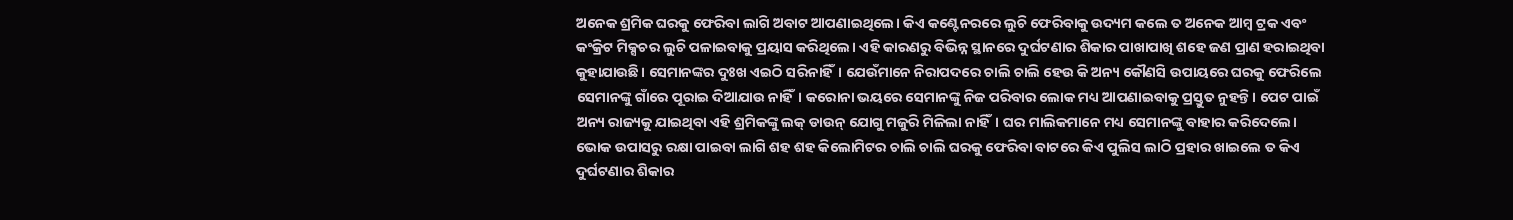ଅନେକ ଶ୍ରମିକ ଘରକୁ ଫେରିବା ଲାଗି ଅବାଟ ଆପଣାଇଥିଲେ। କିଏ କଣ୍ଟେନରରେ ଲୁଚି ଫେରିବାକୁ ଉଦ୍ୟମ କଲେ ତ ଅନେକ ଆମ୍ବ ଟ୍ରକ ଏବଂ କଂକ୍ରିଟ ମିକ୍ସଚର ଲୁଚି ପଳାଇବାକୁ ପ୍ରୟାସ କରିଥିଲେ। ଏହି କାରଣରୁ ବିଭିନ୍ନ ସ୍ଥାନରେ ଦୁର୍ଘଟଣାର ଶିକାର ପାଖାପାଖି ଶହେ ଜଣ ପ୍ରାଣ ହରାଇଥିବା କୁହାଯାଉଛି। ସେମାନଙ୍କର ଦୁଃଖ ଏଇଠି ସରିନାହିଁ। ଯେଉଁମାନେ ନିରାପଦରେ ଚାଲି ଚାଲି ହେଉ କି ଅନ୍ୟ କୌଣସି ଉପାୟରେ ଘରକୁ ଫେରିଲେ ସେମାନଙ୍କୁ ଗାଁରେ ପୂରାଇ ଦିଆଯାଉ ନାହିଁ। କରୋନା ଭୟରେ ସେମାନଙ୍କୁ ନିଜ ପରିବାର ଲୋକ ମଧ୍ୟ ଆପଣାଇବାକୁ ପ୍ରସ୍ତୁତ ନୁହନ୍ତି। ପେଟ ପାଇଁ ଅନ୍ୟ ରାଜ୍ୟକୁ ଯାଇଥିବା ଏହି ଶ୍ରମିକଙ୍କୁ ଲକ୍ ଡାଉନ୍ ଯୋଗୁ ମଜୁରି ମିଳିଲା ନାହିଁ। ଘର ମାଲିକମାନେ ମଧ୍ୟ ସେମାନଙ୍କୁ ବାହାର କରିଦେଲେ। ଭୋକ ଉପାସରୁ ରକ୍ଷା ପାଇବା ଲାଗି ଶହ ଶହ କିଲୋମିଟର ଚାଲି ଚାଲି ଘରକୁ ଫେରିବା ବାଟରେ କିଏ ପୁଲିସ ଲାଠି ପ୍ରହାର ଖାଇଲେ ତ କିଏ ଦୁର୍ଘଟଣାର ଶିକାର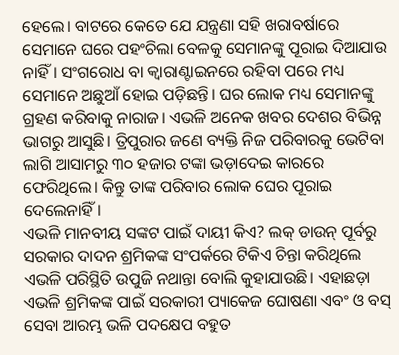ହେଲେ। ବାଟରେ କେତେ ଯେ ଯନ୍ତ୍ରଣା ସହି ଖରାବର୍ଷାରେ ସେମାନେ ଘରେ ପହଂଚିଲା ବେଳକୁ ସେମାନଙ୍କୁ ପୂରାଇ ଦିଆଯାଉ ନାହିଁ। ସଂଗରୋଧ ବା କ୍ବାରାଣ୍ଟାଇନରେ ରହିବା ପରେ ମଧ୍ୟ ସେମାନେ ଅଛୁଆଁ ହୋଇ ପଡ଼ିଛନ୍ତି। ଘର ଲୋକ ମଧ୍ୟ ସେମାନଙ୍କୁ ଗ୍ରହଣ କରିବାକୁ ନାରାଜ। ଏଭଳି ଅନେକ ଖବର ଦେଶର ବିଭିନ୍ନ ଭାଗରୁ ଆସୁଛି। ତ୍ରିପୁରାର ଜଣେ ବ୍ୟକ୍ତି ନିଜ ପରିବାରକୁ ଭେଟିବା ଲାଗି ଆସାମରୁ ୩୦ ହଜାର ଟଙ୍କା ଭଡ଼ାଦେଇ କାରରେ ଫେରିଥିଲେ। କିନ୍ତୁ ତାଙ୍କ ପରିବାର ଲୋକ ଘେର ପୂରାଇ ଦେଲେନାହିଁ।
ଏଭଳି ମାନବୀୟ ସଙ୍କଟ ପାଇଁ ଦାୟୀ କିଏ? ଲକ୍ ଡାଉନ୍ ପୂର୍ବରୁ ସରକାର ଦାଦନ ଶ୍ରମିକଙ୍କ ସଂପର୍କରେ ଟିକିଏ ଚିନ୍ତା କରିଥିଲେ ଏଭଳି ପରିସ୍ଥିତି ଉପୁଜି ନଥାନ୍ତା ବୋଲି କୁହାଯାଉଛି। ଏହାଛଡ଼ା ଏଭଳି ଶ୍ରମିକଙ୍କ ପାଇଁ ସରକାରୀ ପ୍ୟାକେଜ ଘୋଷଣା ଏବଂ ଓ ବସ୍ ସେବା ଆରମ୍ଭ ଭଳି ପଦକ୍ଷେପ ବହୁତ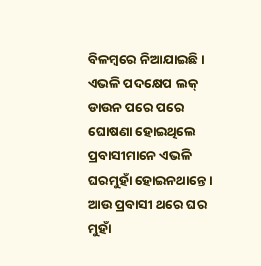ବିଳମ୍ବରେ ନିଆଯାଇଛି। ଏଭଳି ପଦକ୍ଷେପ ଲକ୍ ଡାଉନ ପରେ ପରେ ଘୋଷଣା ହୋଇଥିଲେ ପ୍ରବାସୀମାନେ ଏଭଳି ଘରମୁହାଁ ହୋଇନଥାନ୍ତେ। ଆଉ ପ୍ରବାସୀ ଥରେ ଘର ମୁହାଁ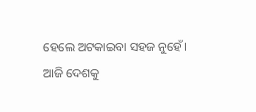ହେଲେ ଅଟକାଇବା ସହଜ ନୁହେଁ। ଆଜି ଦେଶକୁ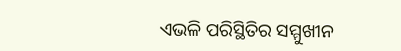ଏଭଳି ପରିସ୍ଥିତିର ସମ୍ମୁଖୀନ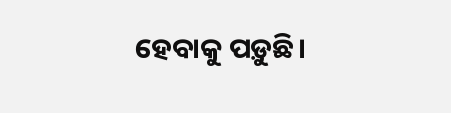ହେବାକୁ ପଡ଼ୁଛି।